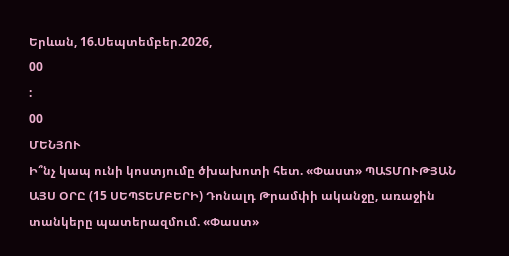Երևան, 16.Սեպտեմբեր.2026,
00
:
00
ՄԵՆՅՈՒ
Ի՞նչ կապ ունի կոստյումը ծխախոտի հետ. «Փաստ» ՊԱՏՄՈՒԹՅԱՆ ԱՅՍ ՕՐԸ (15 ՍԵՊՏԵՄԲԵՐԻ) Դոնալդ Թրամփի ականջը, առաջին տանկերը պատերազմում. «Փաստ»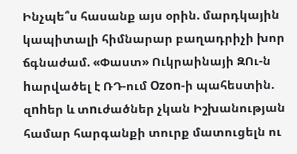Ինչպե՞ս հասանք այս օրին. մարդկային կապիտալի հիմնարար բաղադրիչի խոր ճգնաժամ. «Փաստ» Ուկրաինայի ԶՈւ-ն hարվածել է ՌԴ-ում Ozon-ի պահեստին. զnhեր և տnւժածներ չկան Իշխանության համար հարգանքի տուրք մատուցելն ու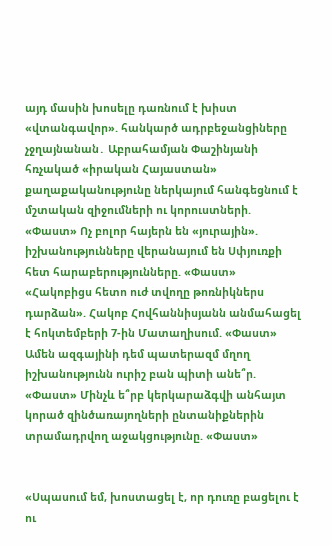այդ մասին խոսելը դառնում է խիստ «վտանգավոր». հանկարծ ադրբեջանցիները չջղայնանան․ Աբրահամյան Փաշինյանի հռչակած «իրական Հայաստան» քաղաքականությունը ներկայում հանգեցնում է մշտական զիջումների ու կորուստների. «Փաստ» Ոչ բոլոր հայերն են «յուրային». իշխանությունները վերանայում են Սփյուռքի հետ հարաբերությունները. «Փաստ» «Հակոբիցս հետո ուժ տվողը թոռնիկներս դարձան». Հակոբ Հովհաննիսյանն անմահացել է հոկտեմբերի 7-ին Մատաղիսում. «Փաստ» Ամեն ազգայինի դեմ պատերազմ մղող իշխանությունն ուրիշ բան պիտի անե՞ր. «Փաստ» Մինչև ե՞րբ կերկարաձգվի անհայտ կորած զինծառայողների ընտանիքներին տրամադրվող աջակցությունը. «Փաստ»


«Սպասում եմ, խոստացել է, որ դուռը բացելու է ու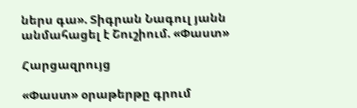ներս գա». Տիգրան Նագուլ յանն անմահացել է Շուշիում. «Փաստ»

Հարցազրույց

«Փաստ» օրաթերթը գրում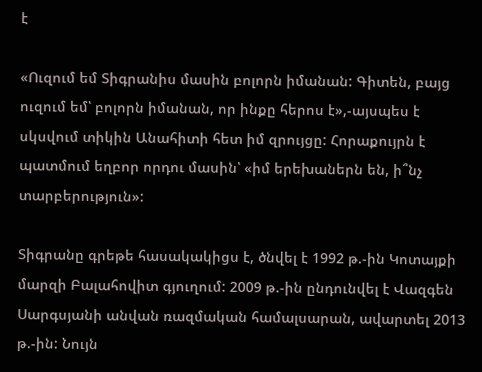է

«Ուզում եմ Տիգրանիս մասին բոլորն իմանան: Գիտեն, բայց ուզում եմ՝ բոլորն իմանան, որ ինքը հերոս է»,-այսպես է սկսվում տիկին Անահիտի հետ իմ զրույցը: Հորաքույրն է պատմում եղբոր որդու մասին՝ «իմ երեխաներն են, ի՞նչ տարբերություն»:

Տիգրանը գրեթե հասակակիցս է, ծնվել է 1992 թ.-ին Կոտայքի մարզի Բալահովիտ գյուղում: 2009 թ.-ին ընդունվել է Վազգեն Սարգսյանի անվան ռազմական համալսարան, ավարտել 2013 թ.-ին: Նույն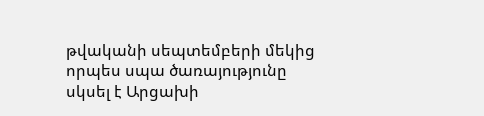թվականի սեպտեմբերի մեկից որպես սպա ծառայությունը սկսել է Արցախի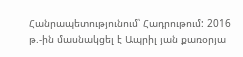Հանրապետությունում՝ Հադրութում: 2016 թ.-ին մասնակցել է Ապրիլ յան քառօրյա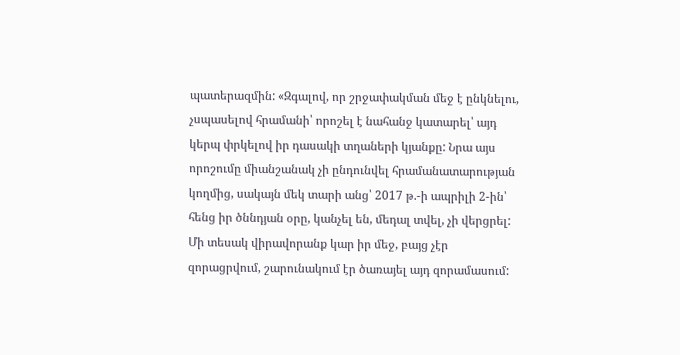պատերազմին: «Զգալով, որ շրջափակման մեջ է ընկնելու, չսպասելով հրամանի՝ որոշել է նահանջ կատարել՝ այդ կերպ փրկելով իր դասակի տղաների կյանքը: Նրա այս որոշումը միանշանակ չի ընդունվել հրամանատարության կողմից, սակայն մեկ տարի անց՝ 2017 թ.-ի ապրիլի 2-ին՝ հենց իր ծննդյան օրը, կանչել են, մեդալ տվել, չի վերցրել: Մի տեսակ վիրավորանք կար իր մեջ, բայց չէր զորացրվում, շարունակում էր ծառայել այդ զորամասում: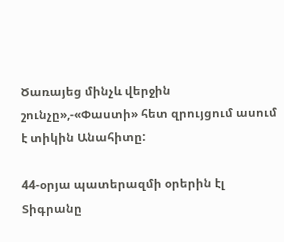Ծառայեց մինչև վերջին շունչը»,-«Փաստի» հետ զրույցում ասում է տիկին Անահիտը:

44-օրյա պատերազմի օրերին էլ Տիգրանը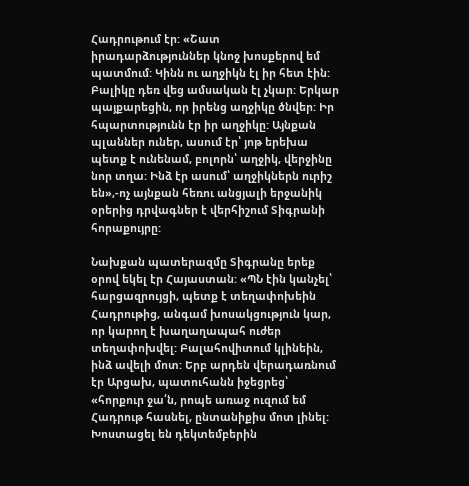Հադրութում էր: «Շատ իրադարձություններ կնոջ խոսքերով եմ պատմում: Կինն ու աղջիկն էլ իր հետ էին: Բալիկը դեռ վեց ամսական էլ չկար: Երկար պայքարեցին, որ իրենց աղջիկը ծնվեր: Իր հպարտությունն էր իր աղջիկը: Այնքան պլաններ ուներ, ասում էր՝ յոթ երեխա պետք է ունենամ, բոլորն՝ աղջիկ, վերջինը նոր տղա: Ինձ էր ասում՝ աղջիկներն ուրիշ են»,-ոչ այնքան հեռու անցյալի երջանիկ օրերից դրվագներ է վերհիշում Տիգրանի հորաքույրը:

Նախքան պատերազմը Տիգրանը երեք օրով եկել էր Հայաստան: «ՊՆ էին կանչել՝ հարցազրույցի, պետք է տեղափոխեին Հադրութից, անգամ խոսակցություն կար, որ կարող է խաղաղապահ ուժեր տեղափոխվել: Բալահովիտում կլինեին, ինձ ավելի մոտ: Երբ արդեն վերադառնում էր Արցախ, պատուհանն իջեցրեց՝ «հորքուր ջա՛ն, րոպե առաջ ուզում եմ Հադրութ հասնել, ընտանիքիս մոտ լինել: Խոստացել են դեկտեմբերին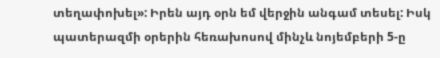տեղափոխել»: Իրեն այդ օրն եմ վերջին անգամ տեսել: Իսկ պատերազմի օրերին հեռախոսով մինչև նոյեմբերի 5-ը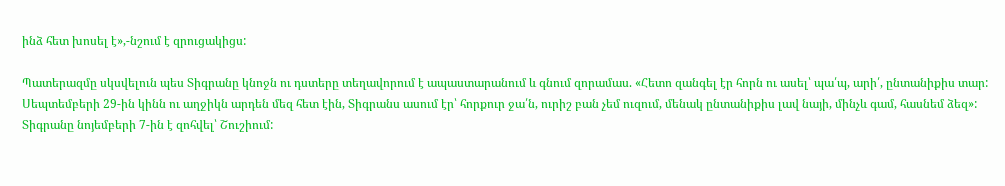ինձ հետ խոսել է»,-նշում է զրուցակիցս:

Պատերազմը սկսվելուն պես Տիգրանը կնոջն ու դստերը տեղավորում է ապաստարանում և գնում զորամաս. «Հետո զանգել էր հորն ու ասել՝ պա՛պ, արի՛, ընտանիքիս տար: Սեպտեմբերի 29-ին կինն ու աղջիկն արդեն մեզ հետ էին, Տիգրանս ասում էր՝ հորքուր ջա՛ն, ուրիշ բան չեմ ուզում, մենակ ընտանիքիս լավ նայի, մինչև գամ, հասնեմ ձեզ»: Տիգրանը նոյեմբերի 7-ին է զոհվել՝ Շուշիում: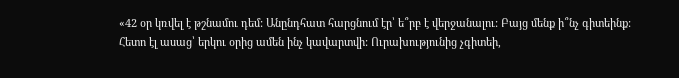«42 օր կռվել է թշնամու դեմ: Անընդհատ հարցնում էր՝ ե՞րբ է վերջանալու: Բայց մենք ի՞նչ գիտեինք: Հետո էլ ասաց՝ երկու օրից ամեն ինչ կավարտվի: Ուրախությունից չգիտեի,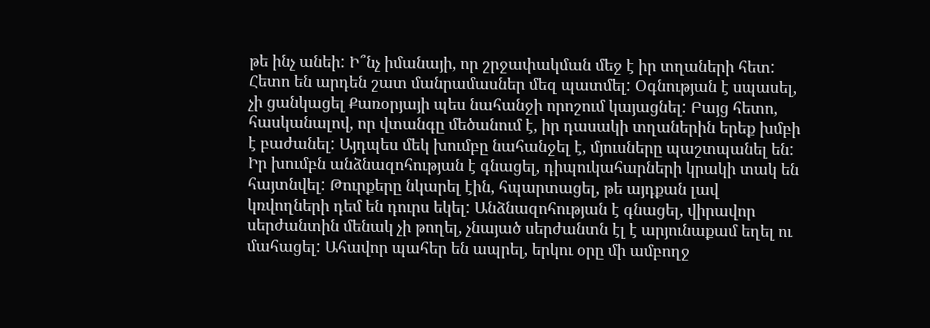թե ինչ անեի: Ի՞նչ իմանայի, որ շրջափակման մեջ է իր տղաների հետ: Հետո են արդեն շատ մանրամասներ մեզ պատմել: Օգնության է սպասել, չի ցանկացել Քառօրյայի պես նահանջի որոշում կայացնել: Բայց հետո, հասկանալով, որ վտանգը մեծանում է, իր դասակի տղաներին երեք խմբի է բաժանել: Այդպես մեկ խումբը նահանջել է, մյուսները պաշտպանել են: Իր խումբն անձնազոհության է գնացել, դիպուկահարների կրակի տակ են հայտնվել: Թուրքերը նկարել էին, հպարտացել, թե այդքան լավ կռվողների դեմ են դուրս եկել: Անձնազոհության է գնացել, վիրավոր սերժանտին մենակ չի թողել, չնայած սերժանտն էլ է արյունաքամ եղել ու մահացել: Ահավոր պահեր են ապրել, երկու օրը մի ամբողջ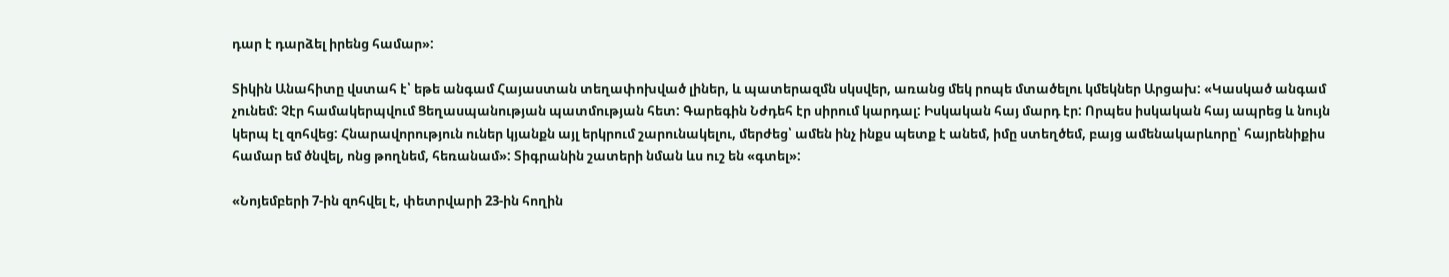դար է դարձել իրենց համար»:

Տիկին Անահիտը վստահ է՝ եթե անգամ Հայաստան տեղափոխված լիներ, և պատերազմն սկսվեր, առանց մեկ րոպե մտածելու կմեկներ Արցախ: «Կասկած անգամ չունեմ: Չէր համակերպվում Ցեղասպանության պատմության հետ: Գարեգին Նժդեհ էր սիրում կարդալ: Իսկական հայ մարդ էր: Որպես իսկական հայ ապրեց և նույն կերպ էլ զոհվեց: Հնարավորություն ուներ կյանքն այլ երկրում շարունակելու, մերժեց՝ ամեն ինչ ինքս պետք է անեմ, իմը ստեղծեմ, բայց ամենակարևորը՝ հայրենիքիս համար եմ ծնվել, ոնց թողնեմ, հեռանամ»: Տիգրանին շատերի նման ևս ուշ են «գտել»:

«Նոյեմբերի 7-ին զոհվել է, փետրվարի 23-ին հողին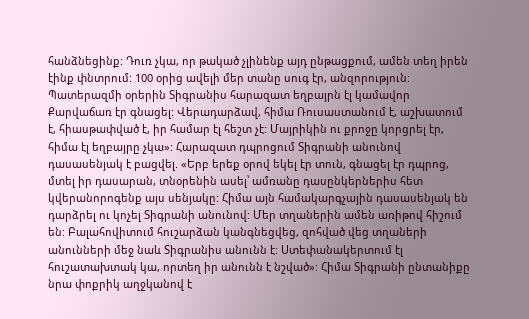հանձնեցինք: Դուռ չկա, որ թակած չլինենք այդ ընթացքում, ամեն տեղ իրեն էինք փնտրում: 100 օրից ավելի մեր տանը սուգ էր, անզորություն: Պատերազմի օրերին Տիգրանիս հարազատ եղբայրն էլ կամավոր Քարվաճառ էր գնացել: Վերադարձավ, հիմա Ռուսաստանում է, աշխատում է, հիասթափված է, իր համար էլ հեշտ չէ: Մայրիկին ու քրոջը կորցրել էր, հիմա էլ եղբայրը չկա»: Հարազատ դպրոցում Տիգրանի անունով դասասենյակ է բացվել. «Երբ երեք օրով եկել էր տուն, գնացել էր դպրոց, մտել իր դասարան, տնօրենին ասել՝ ամռանը դասընկերներիս հետ կվերանորոգենք այս սենյակը: Հիմա այն համակարգչային դասասենյակ են դարձրել ու կոչել Տիգրանի անունով: Մեր տղաներին ամեն առիթով հիշում են: Բալահովիտում հուշարձան կանգնեցվեց, զոհված վեց տղաների անունների մեջ նաև Տիգրանիս անունն է: Ստեփանակերտում էլ հուշատախտակ կա, որտեղ իր անունն է նշված»: Հիմա Տիգրանի ընտանիքը նրա փոքրիկ աղջկանով է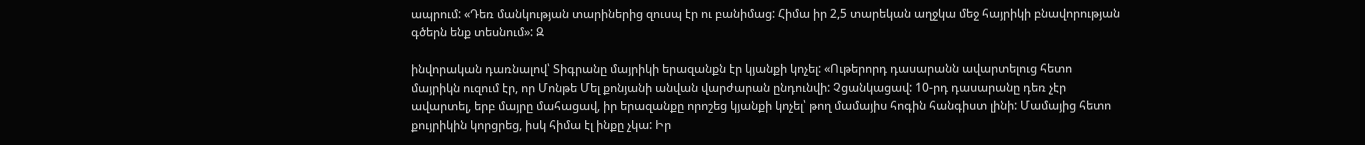ապրում: «Դեռ մանկության տարիներից զուսպ էր ու բանիմաց: Հիմա իր 2,5 տարեկան աղջկա մեջ հայրիկի բնավորության գծերն ենք տեսնում»: Զ

ինվորական դառնալով՝ Տիգրանը մայրիկի երազանքն էր կյանքի կոչել: «Ութերորդ դասարանն ավարտելուց հետո մայրիկն ուզում էր, որ Մոնթե Մել քոնյանի անվան վարժարան ընդունվի: Չցանկացավ: 10-րդ դասարանը դեռ չէր ավարտել, երբ մայրը մահացավ, իր երազանքը որոշեց կյանքի կոչել՝ թող մամայիս հոգին հանգիստ լինի: Մամայից հետո քույրիկին կորցրեց, իսկ հիմա էլ ինքը չկա: Իր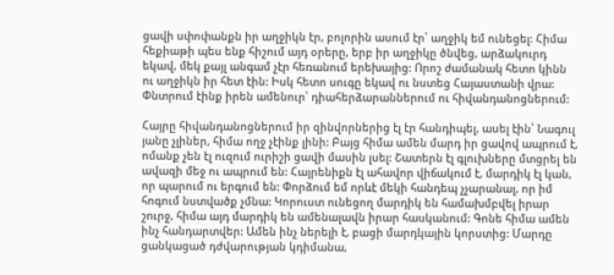ցավի սփոփանքն իր աղջիկն էր, բոլորին ասում էր՝ աղջիկ եմ ունեցել: Հիմա հեքիաթի պես ենք հիշում այդ օրերը, երբ իր աղջիկը ծնվեց, արձակուրդ եկավ, մեկ քայլ անգամ չէր հեռանում երեխայից: Որոշ ժամանակ հետո կինն ու աղջիկն իր հետ էին: Իսկ հետո սուգը եկավ ու նստեց Հայաստանի վրա: Փնտրում էինք իրեն ամենուր՝ դիահերձարաններում ու հիվանդանոցներում:

Հայրը հիվանդանոցներում իր զինվորներից էլ էր հանդիպել, ասել էին՝ Նագուլ յանը չլիներ, հիմա ողջ չէինք լինի: Բայց հիմա ամեն մարդ իր ցավով ապրում է, ոմանք չեն էլ ուզում ուրիշի ցավի մասին լսել: Շատերն էլ գլուխները մտցրել են ավազի մեջ ու ապրում են: Հայրենիքն էլ ահավոր վիճակում է, մարդիկ էլ կան, որ պարում ու երգում են: Փորձում եմ որևէ մեկի հանդեպ չչարանալ, որ իմ հոգում նստվածք չմնա: Կորուստ ունեցող մարդիկ են համախմբվել իրար շուրջ, հիմա այդ մարդիկ են ամենալավն իրար հասկանում: Գոնե հիմա ամեն ինչ հանդարտվեր: Ամեն ինչ ներելի է, բացի մարդկային կորստից: Մարդը ցանկացած դժվարության կդիմանա,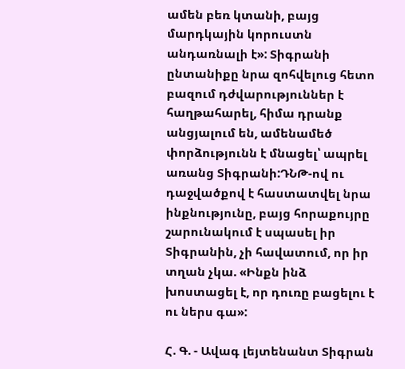ամեն բեռ կտանի, բայց մարդկային կորուստն անդառնալի է»: Տիգրանի ընտանիքը նրա զոհվելուց հետո բազում դժվարություններ է հաղթահարել, հիմա դրանք անցյալում են, ամենամեծ փորձությունն է մնացել՝ ապրել առանց Տիգրանի:ԴՆԹ-ով ու դաջվածքով է հաստատվել նրա ինքնությունը, բայց հորաքույրը շարունակում է սպասել իր Տիգրանին, չի հավատում, որ իր տղան չկա. «Ինքն ինձ խոստացել է, որ դուռը բացելու է ու ներս գա»:

Հ. Գ. - Ավագ լեյտենանտ Տիգրան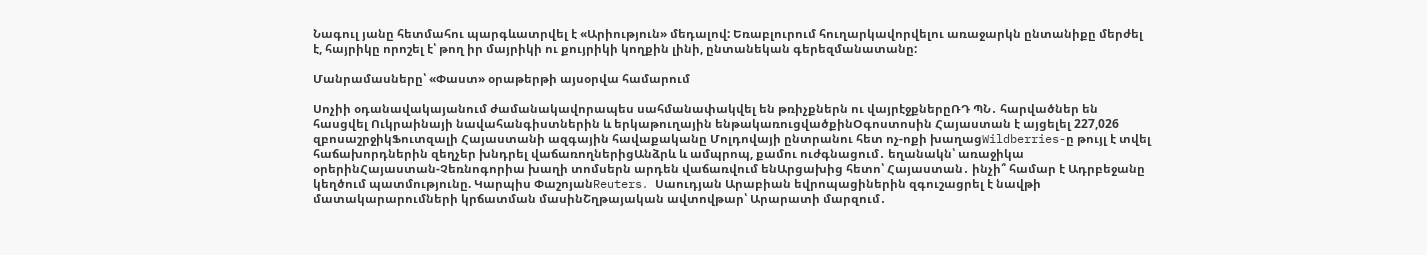Նագուլ յանը հետմահու պարգևատրվել է «Արիություն» մեդալով: Եռաբլուրում հուղարկավորվելու առաջարկն ընտանիքը մերժել է, հայրիկը որոշել է՝ թող իր մայրիկի ու քույրիկի կողքին լինի, ընտանեկան գերեզմանատանը:

Մանրամասները՝ «Փաստ» օրաթերթի այսօրվա համարում

Սոչիի օդանավակայանում ժամանակավորապես սահմանափակվել են թռիչքներն ու վայրէջքներըՌԴ ՊՆ․ հարվածներ են հասցվել Ուկրաինայի նավահանգիստներին և երկաթուղային ենթակառուցվածքինՕգոստոսին Հայաստան է այցելել 227,026 զբոսաշրջիկՖուտզալի Հայաստանի ազգային հավաքականը Մոլդովայի ընտրանու հետ ոչ-ոքի խաղացWildberries-ը թույլ է տվել հաճախորդներին զեղչեր խնդրել վաճառողներիցԱնձրև և ամպրոպ, քամու ուժգնացում․ եղանակն՝ առաջիկա օրերինՀայաստան-Չեռնոգորիա խաղի տոմսերն արդեն վաճառվում ենԱրցախից հետո՝ Հայաստան․ ինչի՞ համար է Ադրբեջանը կեղծում պատմությունը. Կարպիս ՓաշոյանReuters․ Սաուդյան Արաբիան եվրոպացիներին զգուշացրել է նավթի մատակարարումների կրճատման մասինՇղթայական ավտովթար՝ Արարատի մարզում․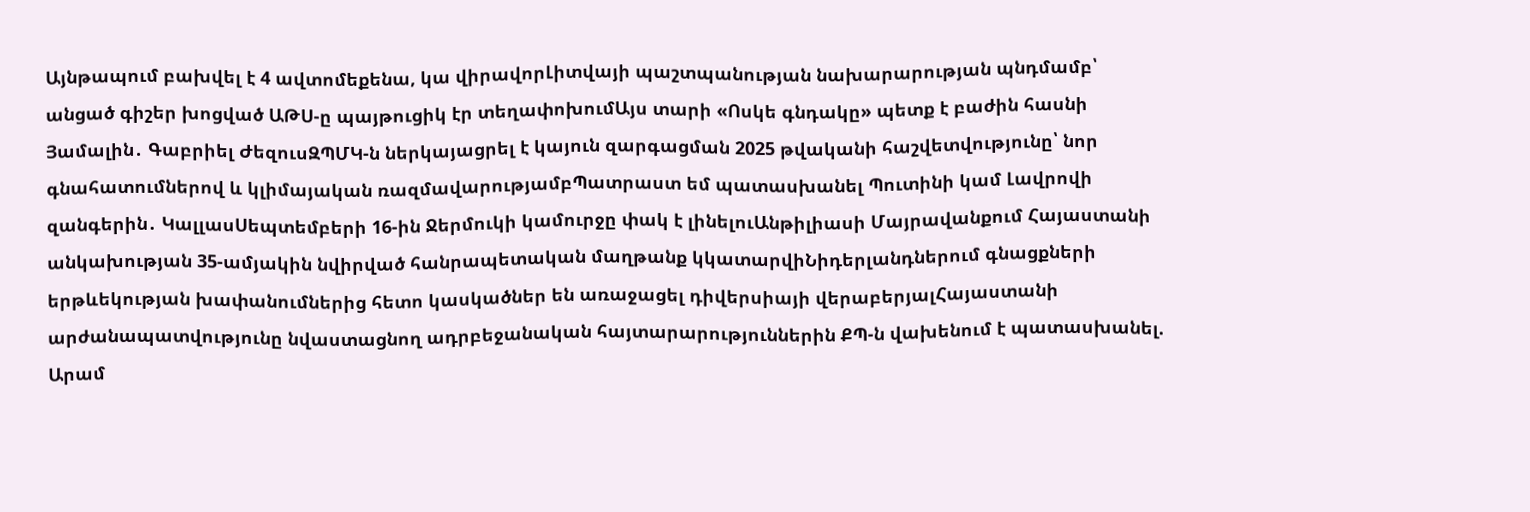Այնթապում բախվել է 4 ավտոմեքենա, կա վիրավորԼիտվայի պաշտպանության նախարարության պնդմամբ՝ անցած գիշեր խոցված ԱԹՍ-ը պայթուցիկ էր տեղափոխումԱյս տարի «Ոսկե գնդակը» պետք է բաժին հասնի Յամալին․ Գաբրիել ԺեզուսԶՊՄԿ-ն ներկայացրել է կայուն զարգացման 2025 թվականի հաշվետվությունը՝ նոր գնահատումներով և կլիմայական ռազմավարությամբՊատրաստ եմ պատասխանել Պուտինի կամ Լավրովի զանգերին․ ԿալլասՍեպտեմբերի 16-ին Ջերմուկի կամուրջը փակ է լինելուԱնթիլիասի Մայրավանքում Հայաստանի անկախության 35-ամյակին նվիրված հանրապետական մաղթանք կկատարվիՆիդերլանդներում գնացքների երթևեկության խափանումներից հետո կասկածներ են առաջացել դիվերսիայի վերաբերյալՀայաստանի արժանապատվությունը նվաստացնող ադրբեջանական հայտարարություններին ՔՊ-ն վախենում է պատասխանել. Արամ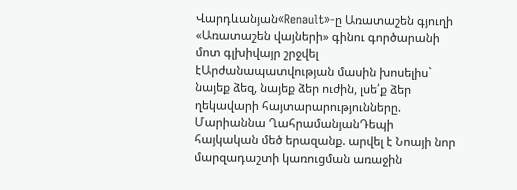Վարդևանյան«Renault»-ը Առատաշեն գյուղի «Առատաշեն վայների» գինու գործարանի մոտ գլխիվայր շրջվել էԱրժանապատվության մասին խոսելիս` նայեք ձեզ, նայեք ձեր ուժին, լսե՛ք ձեր ղեկավարի հայտարարությունները. Մարիաննա ՂահրամանյանԴեպի հայկական մեծ երազանք. արվել է Նոայի նոր մարզադաշտի կառուցման առաջին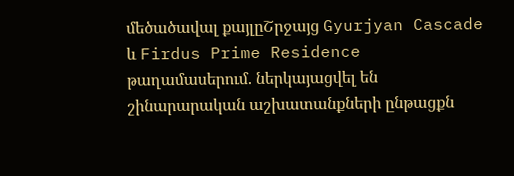մեծածավալ քայլըՇրջայց Gyurjyan Cascade և Firdus Prime Residence թաղամասերում. ներկայացվել են շինարարական աշխատանքների ընթացքն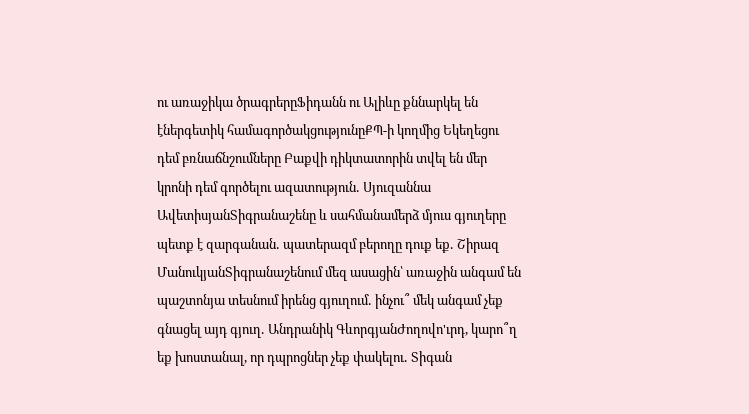ու առաջիկա ծրագրերըՖիդանն ու Ալիևը քննարկել են էներգետիկ համագործակցությունըՔՊ-ի կողմից Եկեղեցու դեմ բռնաճնշումները Բաքվի դիկտատորին տվել են մեր կրոնի դեմ գործելու ազատություն․ Սյուզաննա ԱվետիսյանՏիգրանաշենը և սահմանամերձ մյուս գյուղերը պետք է զարգանան․ պատերազմ բերողը դուք եք․ Շիրազ ՄանուկյանՏիգրանաշենում մեզ ասացին՝ առաջին անգամ են պաշտոնյա տեսնում իրենց գյուղում․ ինչու՞ մեկ անգամ չեք գնացել այդ գյուղ․ Անդրանիկ ԳևորգյանԺողովո'ւրդ, կարո՞ղ եք խոստանալ, որ դպրոցներ չեք փակելու․ Տիգան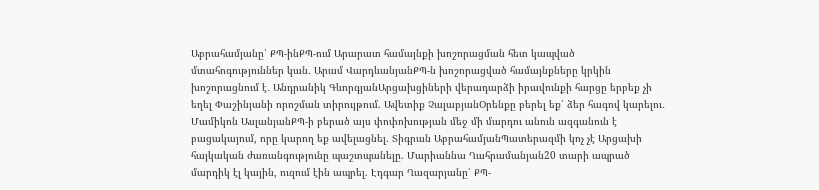Աբրահամյանը՝ ՔՊ-ինՔՊ-ում Արարատ համայնքի խոշորացման հետ կապված մտահոգություններ կան․ Արամ ՎարդևանյանՔՊ-ն խոշորացված համայնքները կրկին խոշորացնում է․ Անդրանիկ ԳևորգյանԱրցախցիների վերադարձի իրավունքի հարցը երբեք չի եղել Փաշինյանի որոշման տիրույթում. Ավետիք ՉալաբյանՕրենքը բերել եք՝ ձեր հագով կարելու․ Մամիկոն ԱսլանյանՔՊ-ի բերած այս փոփոխության մեջ մի մարդու անուն ազգանուն է բացակայում, որը կարող եք ավելացնել. Տիգրան ԱբրահամյանՊատերազմի կոչ չէ Արցախի հայկական ժառանգությունը պաշտպանելը. Մարիաննա Ղահրամանյան20 տարի ապրած մարդիկ էլ կային, ուզում էին ապրել. Էդգար Ղազարյանը՝ ՔՊ-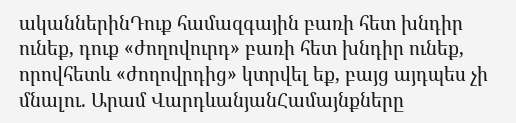ականներինԴուք համազգային բառի հետ խնդիր ունեք, դուք «ժողովուրդ» բառի հետ խնդիր ունեք, որովհետև «ժողովրդից» կտրվել եք, բայց այդպես չի մնալու. Արամ ՎարդևանյանՀամայնքները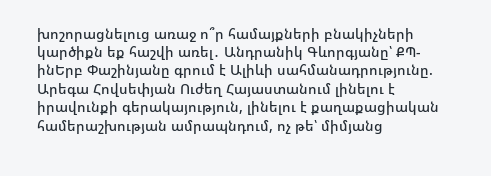խոշորացնելուց առաջ ո՞ր համայքների բնակիչների կարծիքն եք հաշվի առել․ Անդրանիկ Գևորգյանը՝ ՔՊ-ինԵրբ Փաշինյանը գրում է Ալիևի սահմանադրությունը. Արեգա Հովսեփյան Ուժեղ Հայաստանում լինելու է իրավունքի գերակայություն, լինելու է քաղաքացիական համերաշխության ամրապնդում, ոչ թե՝ միմյանց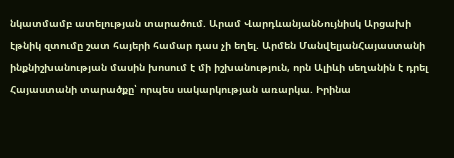նկատմամբ ատելության տարածում. Արամ ՎարդևանյանՆույնիսկ Արցախի էթնիկ զտումը շատ հայերի համար դաս չի եղել. Արմեն ՄանվելյանՀայաստանի ինքնիշխանության մասին խոսում է մի իշխանություն, որն Ալիևի սեղանին է դրել Հայաստանի տարածքը՝ որպես սակարկության առարկա. Իրինա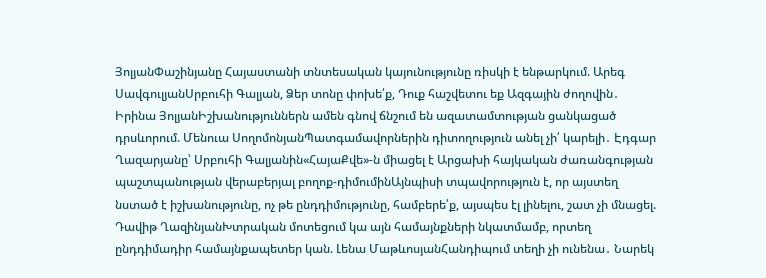ՅոլյանՓաշինյանը Հայաստանի տնտեսական կայունությունը ռիսկի է ենթարկում. Արեգ ՍավգուլյանՍրբուհի Գալյան, Ձեր տոնը փոխե՛ք, Դուք հաշվետու եք Ազգային ժողովին․ Իրինա ՅոլյանԻշխանություններն ամեն գնով ճնշում են ազատամտության ցանկացած դրսևորում. Մենուա ՍողոմոնյանՊատգամավորներին դիտողություն անել չի՛ կարելի․ Էդգար Ղազարյանը՝ Սրբուհի Գալյանին«ՀայաՔվե»-ն միացել է Արցախի հայկական ժառանգության պաշտպանության վերաբերյալ բողոք-դիմումինԱյնպիսի տպավորություն է, որ այստեղ նստած է իշխանությունը, ոչ թե ընդդիմությունը, համբերե՛ք, այսպես էլ լինելու, շատ չի մնացել. Դավիթ ՂազինյանԽտրական մոտեցում կա այն համայնքների նկատմամբ, որտեղ ընդդիմադիր համայնքապետեր կան. Լենա ՄաթևոսյանՀանդիպում տեղի չի ունենա․ Նարեկ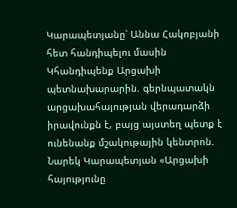Կարապետյանը՝ Աննա Հակոբյանի հետ հանդիպելու մասին Կհանդիպենք Արցախի պետնախարարին. գերնպատակն արցախահայության վերադարձի իրավունքն է, բայց այստեղ պետք է ունենանք մշակութային կենտրոն. Նարեկ Կարապետյան «Արցախի հայությունը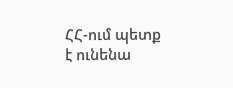ՀՀ-ում պետք է ունենա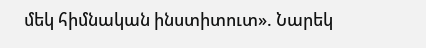մեկ հիմնական ինստիտուտ». Նարեկ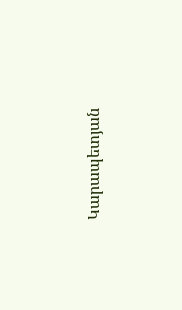Կարապետյան